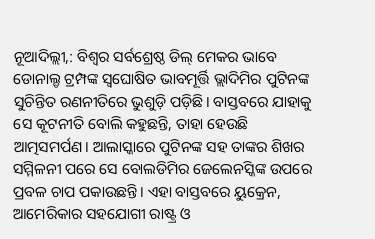ନୂଆଦିଲ୍ଲୀ,: ବିଶ୍ୱର ସର୍ବଶ୍ରେଷ୍ଠ ଡିଲ୍ ମେକର ଭାବେ ଡୋନାଲ୍ଡ ଟ୍ରମ୍ପଙ୍କ ସ୍ୱଘୋଷିତ ଭାବମୂର୍ତ୍ତି ଭ୍ଲାଦିମିର ପୁଟିନଙ୍କ ସୁଚିନ୍ତିତ ରଣନୀତିରେ ଭୁଶୁଡ଼ି ପଡ଼ିଛି। ବାସ୍ତବରେ ଯାହାକୁ ସେ କୂଟନୀତି ବୋଲି କହୁଛନ୍ତି, ତାହା ହେଉଛି ଆତ୍ମସମର୍ପଣ। ଆଲାସ୍କାରେ ପୁଟିନଙ୍କ ସହ ତାଙ୍କର ଶିଖର ସମ୍ମିଳନୀ ପରେ ସେ ବୋଲଡିମିର ଜେଲେନସ୍କିଙ୍କ ଉପରେ ପ୍ରବଳ ଚାପ ପକାଉଛନ୍ତି। ଏହା ବାସ୍ତବରେ ୟୁକ୍ରେନ, ଆମେରିକାର ସହଯୋଗୀ ରାଷ୍ଟ୍ର ଓ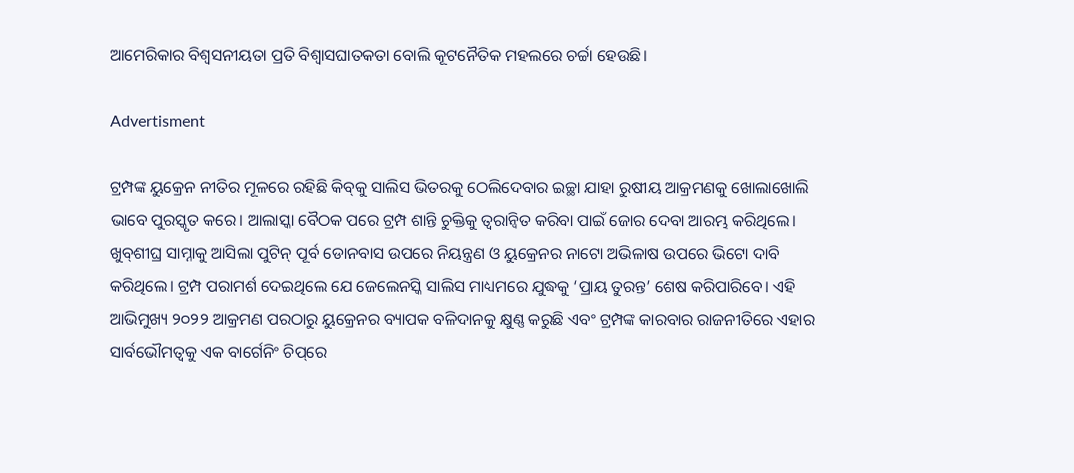ଆମେରିକାର ବିଶ୍ୱସନୀୟତା ପ୍ରତି ବିଶ୍ୱାସଘାତକତା ବୋଲି କୂଟନୈତିକ ମହଲରେ ଚର୍ଚ୍ଚା ହେଉଛି।

Advertisment

ଟ୍ରମ୍ପଙ୍କ ୟୁକ୍ରେନ ନୀତିର ମୂଳରେ ରହିଛି କିବ୍‌କୁ ସାଲିସ ଭିତରକୁ ଠେଲିଦେବାର ଇଚ୍ଛା ଯାହା ରୁଷୀୟ ଆକ୍ରମଣକୁ ଖୋଲାଖୋଲି ଭାବେ ପୁରସ୍କୃତ କରେ। ଆଲାସ୍କା ବୈଠକ ପରେ ଟ୍ରମ୍ପ ଶାନ୍ତି ଚୁକ୍ତିକୁ ତ୍ୱରାନ୍ୱିତ କରିବା ପାଇଁ ଜୋର ଦେବା ଆରମ୍ଭ କରିଥିଲେ। ଖୁବ୍‌ଶୀଘ୍ର ସାମ୍ନାକୁ ଆସିଲା ପୁଟିନ୍ ପୂର୍ବ ଡୋନବାସ ଉପରେ ନିୟନ୍ତ୍ରଣ ଓ ୟୁକ୍ରେନର ନାଟୋ ଅଭିଳାଷ ଉପରେ ଭିଟୋ ଦାବି କରିଥିଲେ। ଟ୍ରମ୍ପ ପରାମର୍ଶ ଦେଇଥିଲେ ଯେ ଜେଲେନସ୍କି ସାଲିସ ମାଧ୍ୟମରେ ଯୁଦ୍ଧକୁ ‘ପ୍ରାୟ ତୁରନ୍ତ’ ଶେଷ କରିପାରିବେ। ଏହି ଆଭିମୁଖ୍ୟ ୨୦୨୨ ଆକ୍ରମଣ ପରଠାରୁ ୟୁକ୍ରେନର ବ୍ୟାପକ ବଳିଦାନକୁ କ୍ଷୁଣ୍ଣ କରୁଛି ଏବଂ ଟ୍ରମ୍ପଙ୍କ କାରବାର ରାଜନୀତିରେ ଏହାର ସାର୍ବଭୌମତ୍ୱକୁ ଏକ ବାର୍ଗେନିଂ ଚିପ୍‌ରେ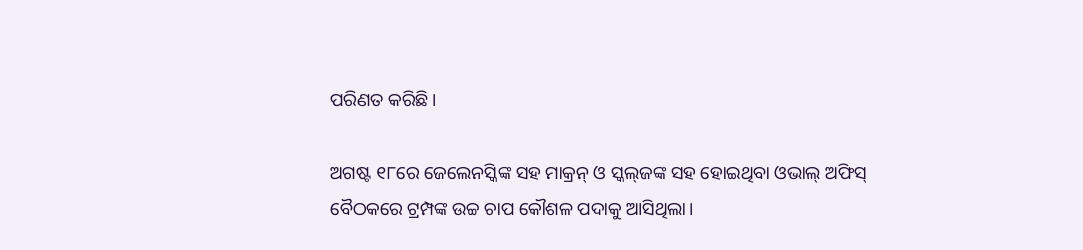ପରିଣତ କରିଛି।

ଅଗଷ୍ଟ ୧୮ରେ ଜେଲେନସ୍କିଙ୍କ ସହ ମାକ୍ରନ୍ ଓ ସ୍କଲ୍‌ଜଙ୍କ ସହ ହୋଇଥିବା ଓଭାଲ୍ ଅଫିସ୍ ବୈଠକରେ ଟ୍ରମ୍ପଙ୍କ ଉଚ୍ଚ ଚାପ କୌଶଳ ପଦାକୁ ଆସିଥିଲା।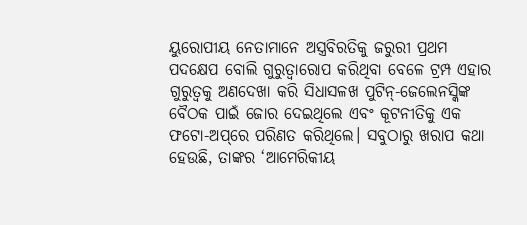ୟୁରୋପୀୟ ନେତାମାନେ ଅସ୍ତ୍ରବିରତିକୁ ଜରୁରୀ ପ୍ରଥମ ପଦକ୍ଷେପ ବୋଲି ଗୁରୁତ୍ୱାରୋପ କରିଥିବା ବେଳେ ଟ୍ରମ୍ପ ଏହାର ଗୁରୁତ୍ୱକୁ ଅଣଦେଖା କରି ସିଧାସଳଖ ପୁଟିନ୍-ଜେଲେନସ୍କିଙ୍କ ବୈଠକ ପାଇଁ ଜୋର ଦେଇଥିଲେ ଏବଂ କୂଟନୀତିକୁ ଏକ ଫଟୋ-ଅପ୍‌ରେ ପରିଣତ କରିଥିଲେ। ସବୁଠାରୁ ଖରାପ କଥା ହେଉଛି, ତାଙ୍କର ‘ଆମେରିକୀୟ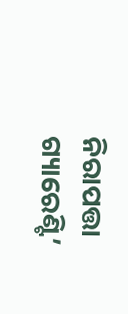ନିରାପତ୍ତା ଗ୍ୟାରେଣ୍ଟି’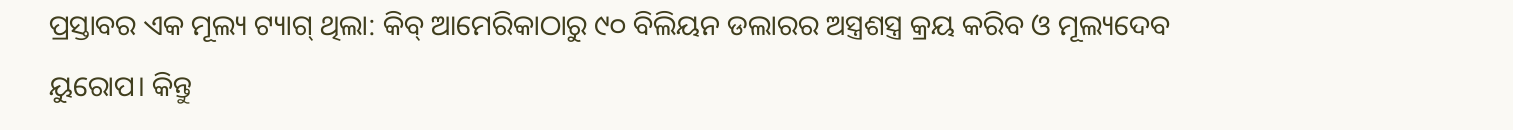ପ୍ରସ୍ତାବର ଏକ ମୂଲ୍ୟ ଟ୍ୟାଗ୍ ଥିଲା: କିବ୍ ଆମେରିକାଠାରୁ ୯୦ ବିଲିୟନ ଡଲାରର ଅସ୍ତ୍ରଶସ୍ତ୍ର କ୍ରୟ କରିବ ଓ ମୂଲ୍ୟଦେବ ୟୁରୋପ। କିନ୍ତୁ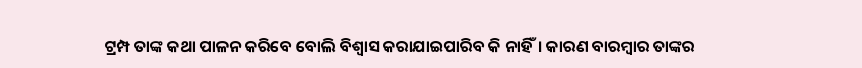ଟ୍ରମ୍ପ ତାଙ୍କ କଥା ପାଳନ କରିବେ ବୋଲି ବିଶ୍ୱାସ କରାଯାଇପାରିବ କି ନାହିଁ। କାରଣ ବାରମ୍ବାର ତାଙ୍କର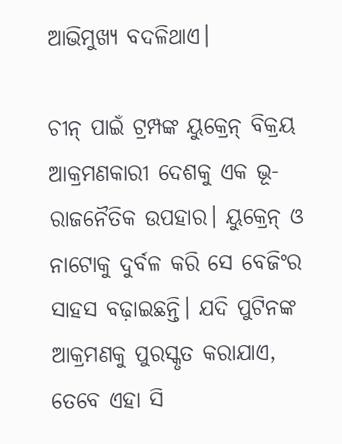ଆଭିମୁଖ୍ୟ ବଦଳିଥାଏ।

ଚୀନ୍ ପାଇଁ ଟ୍ରମ୍ପଙ୍କ ୟୁକ୍ରେନ୍ ବିକ୍ରୟ ଆକ୍ରମଣକାରୀ ଦେଶକୁ ଏକ ଭୂ-ରାଜନୈତିକ ଉପହାର। ୟୁକ୍ରେନ୍ ଓ ନାଟୋକୁ ଦୁର୍ବଳ କରି ସେ ବେଜିଂର ସାହସ ବଢ଼ାଇଛନ୍ତି। ଯଦି ପୁଟିନଙ୍କ ଆକ୍ରମଣକୁ ପୁରସ୍କୃତ କରାଯାଏ, ତେବେ ଏହା ସି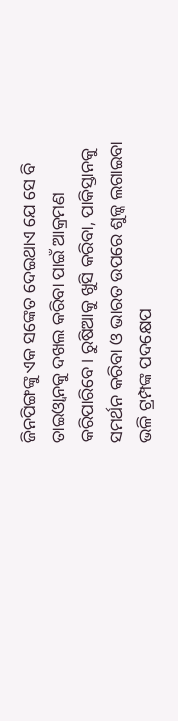ଜିନପିଙ୍ଗଙ୍କୁ ଏକ ସଙ୍କେତ ଦେଇଥାଏ ଯେ ସେ ବି ତାଇଓ୍ଵାନକୁ ଦଖଲ କରିବା ପାଇଁ ଆକ୍ରମଣ କରିପାରିବେ। ରୁଷିଆକୁ ଖୁସି କରିବା, ପାକିସ୍ତାନକୁ ସମର୍ଥନ କରିବା ଓ ଭାରତ ଉପରେ ଶୁଳ୍କ ଲଗାଇବା ଭଳି ଟ୍ରମ୍ପଙ୍କ ପଦକ୍ଷେପ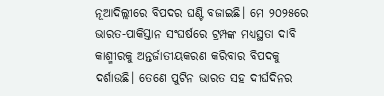ନୂଆଦିଲ୍ଲୀରେ ବିପଦର ଘଣ୍ଟି ବଜାଇଛି। ମେ ୨୦୨୫ରେ ଭାରତ-ପାକିସ୍ତାନ ସଂଘର୍ଷରେ ଟ୍ରମ୍ପଙ୍କ ମଧ୍ୟସ୍ଥତା ଦାବି କାଶ୍ମୀରକୁ ଅନ୍ତର୍ଜାତୀୟକରଣ କରିବାର ବିପଦକୁ ଦର୍ଶାଉଛି। ତେଣେ ପୁଟିନ ଭାରତ ସହ ଦୀର୍ଘଦିନର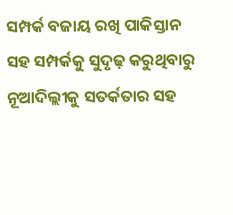ସମ୍ପର୍କ ବଜାୟ ରଖି ପାକିସ୍ତାନ ସହ ସମ୍ପର୍କକୁ ସୁଦୃଢ଼ କରୁଥିବାରୁ ନୂଆଦିଲ୍ଲୀକୁ ସତର୍କତାର ସହ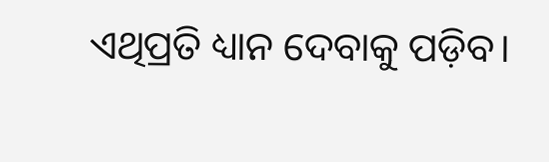ଏଥିପ୍ରତି ଧ୍ୟାନ ଦେବାକୁ ପଡ଼ିବ।